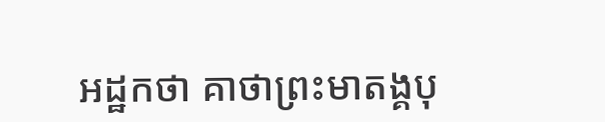អដ្ឋកថា គាថាព្រះមាតង្គបុ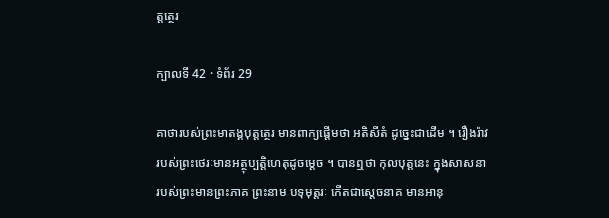ត្តត្ថេរ

ក្បាលទី 42 · ទំព័រ 29

គាថារបស់ព្រះមាតង្គបុត្តត្ថេរ មានពាក្យផ្តើមថា អតិសីតំ ដូច្នេះជាដើម ។ រឿងរ៉ាវរបស់ព្រះថេរៈមានអត្ថុប្បត្តិហេតុដូចម្តេច ។ បានឮថា កុលបុត្តនេះ ក្នុងសាសនារបស់ព្រះមានព្រះភាគ ព្រះនាម បទុមុត្តរៈ កើតជាស្តេចនាគ មានអានុ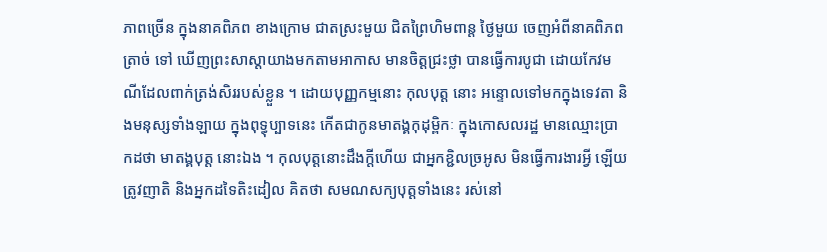ភាពច្រើន ក្នុងនាគពិភព ខាងក្រោម ជាតស្រះមួយ ជិតព្រៃហិមពាន្ត ថ្ងៃមួយ ចេញអំពីនាគពិភព ត្រាច់ ទៅ ឃើញព្រះសាស្តាយាងមកតាមអាកាស មានចិត្តជ្រះថ្លា បានធ្វើការបូជា ដោយកែវមណីដែលពាក់ត្រង់សិររបស់ខ្លួន ។ ដោយបុញ្ញកម្មនោះ កុលបុត្ត នោះ អន្ទោលទៅមកក្នុងទេវតា និងមនុស្សទាំងឡាយ ក្នុងពុទ្ធុប្បាទនេះ កើតជាកូនមាតង្គកុដុម្ពិកៈ ក្នុងកោសលរដ្ឋ មានឈ្មោះប្រាកដថា មាតង្គបុត្ត នោះឯង ។ កុលបុត្តនោះដឹងក្តីហើយ ជាអ្នកខ្ជិលច្រអូស មិនធ្វើការងារអ្វី ឡើយ ត្រូវញាតិ និងអ្នកដទៃតិះដៀល គិតថា សមណសក្យបុត្តទាំងនេះ រស់នៅ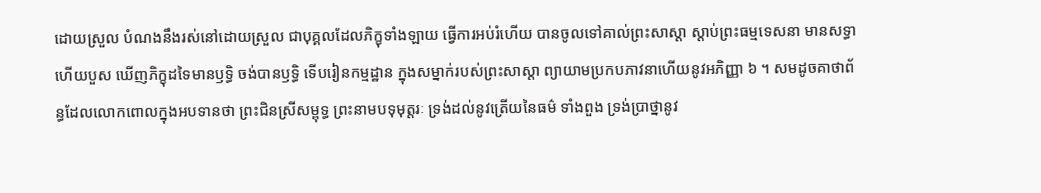ដោយស្រួល បំណងនឹងរស់នៅដោយស្រួល ជាបុគ្គលដែលភិក្ខុទាំងឡាយ ធ្វើការអប់រំហើយ បានចូលទៅគាល់ព្រះសាស្តា ស្តាប់ព្រះធម្មទេសនា មានសទ្ធា ហើយបួស ឃើញភិក្ខុដទៃមានឫទ្ធិ ចង់បានឫទ្ធិ ទើបរៀនកម្មដ្ឋាន ក្នុងសម្នាក់របស់ព្រះសាស្តា ព្យាយាមប្រកបភាវនាហើយនូវអភិញ្ញា ៦ ។ សមដូចគាថាព័ន្ធដែលលោកពោលក្នុងអបទានថា ព្រះជិនស្រីសម្ពុទ្ធ ព្រះនាមបទុមុត្តរៈ ទ្រង់ដល់នូវត្រើយនៃធម៌ ទាំងពួង ទ្រង់ប្រាថ្នានូវ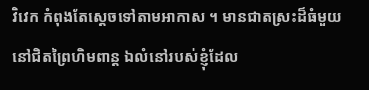វិវេក កំពុងតែស្តេចទៅតាមអាកាស ។ មានជាតស្រះដ៏ធំមួយ នៅជិតព្រៃហិមពាន្ត ឯលំនៅរបស់ខ្ញុំដែល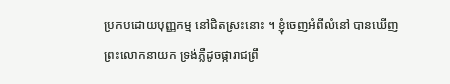ប្រកបដោយបុញ្ញកម្ម នៅជិតស្រះនោះ ។ ខ្ញុំចេញអំពីលំនៅ បានឃើញព្រះលោកនាយក ទ្រង់ភ្លឺដូចផ្ការាជព្រឹ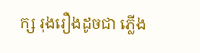ក្ស រុងរឿងដូចជា ភ្លើង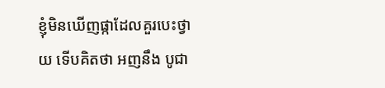ខ្ញុំមិនឃើញផ្កាដែលគួរបេះថ្វាយ ទើបគិតថា អញនឹង បូជា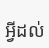អ្វីដល់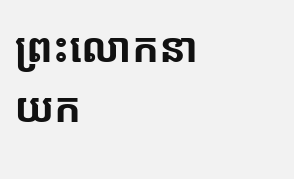ព្រះលោកនាយក